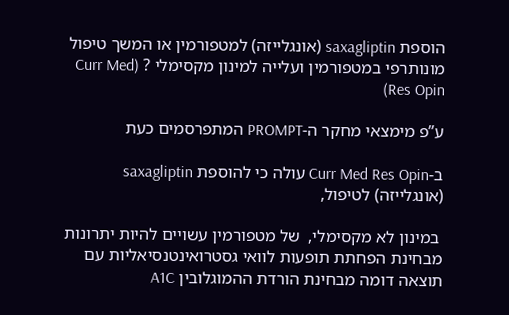הוספת saxagliptin (אונגלייזה) למטפורמין או המשך טיפול מונותרפי במטפורמין ועלייה למינון מקסימלי ? (Curr Med Res Opin)

ע”פ מימצאי מחקר ה-PROMPT המתפרסמים כעת

ב-Curr Med Res Opin עולה כי להוספת saxagliptin (אונגלייזה) לטיפול,

 במינון לא מקסימלי,  של מטפורמין עשויים להיות יתרונות מבחינת הפחתת תופעות לוואי גסטרואינטנסיאליות עם תוצאה דומה מבחינת הורדת ההמוגלובין A1C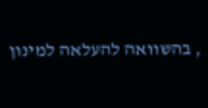, בהשוואה להעלאה למינון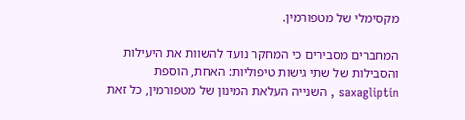מקסימלי של מטפורמין.

המחברים מסבירים כי המחקר נועד להשוות את היעילות והסבילות של שתי גישות טיפוליות: האחת, הוספת saxagliptin , השנייה העלאת המינון של מטפורמין, כל זאת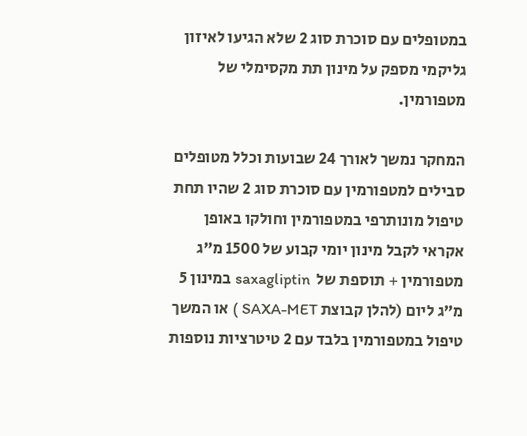במטופלים עם סוכרת סוג 2 שלא הגיעו לאיזון גליקמי מספק על מינון תת מקסימלי של מטפורמין.

המחקר נמשך לאורך 24 שבועות וכלל מטופלים סבילים למטפורמין עם סוכרת סוג 2 שהיו תחת טיפול מונותרפי במטפורמין וחולקו באופן אקראי לקבל מינון יומי קבוע של 1500 מ”ג מטפורמין + תוספת של  saxagliptin במינון 5 מ”ג ליום (להלן קבוצת SAXA-MET ) או המשך טיפול במטפורמין בלבד עם 2 טיטרציות נוספות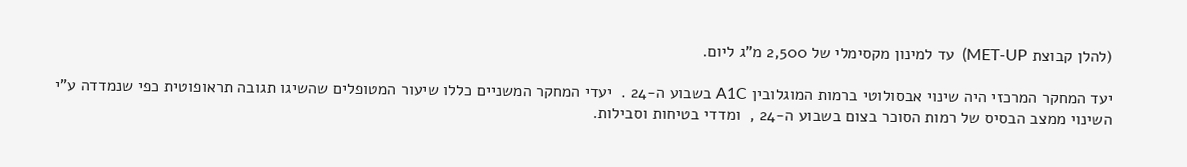(להלן קבוצת MET-UP)  עד למינון מקסימלי של 2,500 מ”ג ליום.

יעד המחקר המרכזי היה שינוי אבסולוטי ברמות המוגלובין A1C בשבוע ה-24 .  יעדי המחקר המשניים כללו שיעור המטופלים שהשיגו תגובה תראופוטית כפי שנמדדה ע”י השינוי ממצב הבסיס של רמות הסוכר בצום בשבוע ה-24 ,  ומדדי בטיחות וסבילות.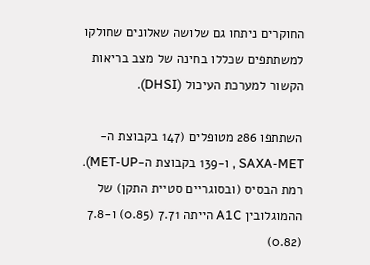החוקרים ניתחו גם שלושה שאלונים שחולקו למשתתפים שכללו בחינה של מצב בריאות הקשור למערכת העיכול (DHSI).

השתתפו 286 מטופלים (147 בקבוצת ה-SAXA-MET , ו-139 בקבוצת ה-MET-UP).  רמת הבסיס (ובסוגריים סטיית התקן) של ההמוגלובין A1C הייתה 7.71 (0.85) ו-7.8 (0.82)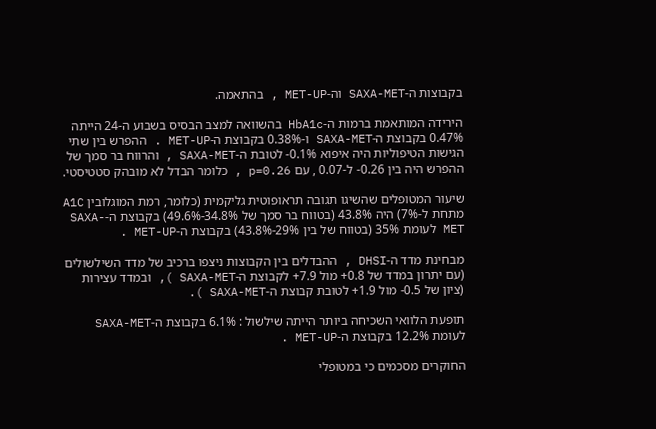בקבוצות ה-SAXA-MET וה-MET-UP , בהתאמה.

הירידה המותאמת ברמות ה-HbA1c בהשוואה למצב הבסיס בשבוע ה-24 הייתה 0.47% בקבוצת ה-SAXA-MET ו-0.38% בקבוצת ה-MET-UP . ההפרש בין שתי הגישות הטיפוליות היה איפוא 0.1%- לטובת ה-SAXA-MET , והרווח בר סמך של ההפרש היה בין 0.26- ל-0.07 , עם p=0.26 , כלומר הבדל לא מובהק סטטיסטי.

שיעור המטופלים שהשיגו תגובה תראופוטית גליקמית (כלומר, רמת המוגלובין A1C מתחת ל-7%) היה 43.8% (בטווח בר סמך של 34.8%-49.6%) בקבוצת ה-SAXA-MET לעומת 35% (בטווח של בין 29%-43.8%) בקבוצת ה-MET-UP .

מבחינת מדד ה-DHSI , ההבדלים בין הקבוצות ניצפו ברכיב של מדד השילשולים (עם יתרון במדד של 0.8+ מול 7.9+ לקבוצת ה-SAXA-MET ), ובמדד עצירות (ציון של 0.5- מול 1.9+ לטובת קבוצת ה-SAXA-MET ).

תופעת הלוואי השכיחה ביותר הייתה שילשול : 6.1% בקבוצת ה-SAXA-MET לעומת 12.2% בקבוצת ה-MET-UP .

החוקרים מסכמים כי במטופלי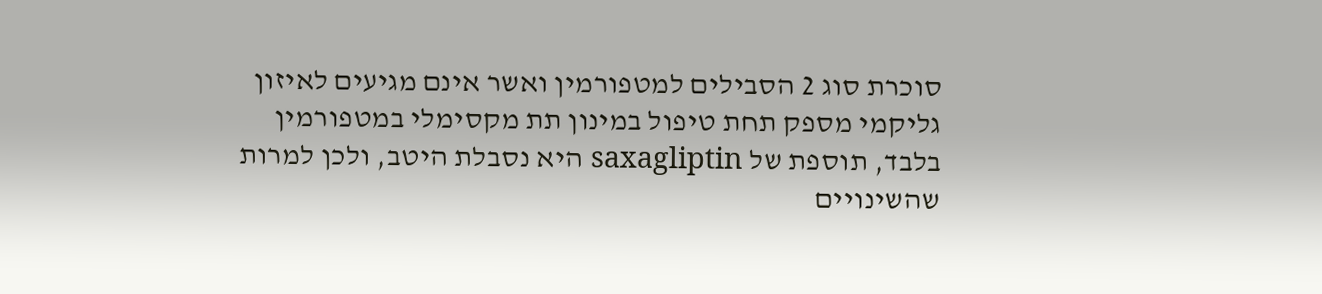סוכרת סוג 2 הסבילים למטפורמין ואשר אינם מגיעים לאיזון גליקמי מספק תחת טיפול במינון תת מקסימלי במטפורמין בלבד, תוספת של saxagliptin היא נסבלת היטב, ולכן למרות שהשינויים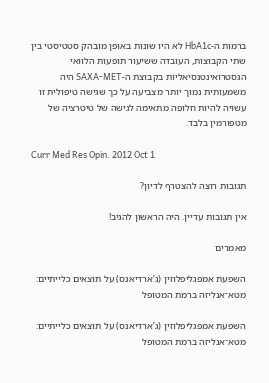ברמות ה-HbA1c לא היו שונות באופן מובהק סטטיסטי בין שתי הקבוצות, העובדה ששיעור תופעות הלוואי הגסטרואינטנסיאליות בקבוצת ה-SAXA-MET היה משמעותית נמוך יותר מצביעה על כך שגישה טיפולית זו עשויה להיות חלופה מתאימה לגישה של טיטרציה של מטפורמין בלבד.

Curr Med Res Opin. 2012 Oct 1

תגובות רוצה להצטרף לדיון?

אין תגובות עדיין. היה הראשון להגיב!

מאמרים

השפעת אמפגליפלוזין (ג’ארדיאנס) על תוצאים כלייתיים: מטא־אנליזה ברמת המטופל

השפעת אמפגליפלוזין (ג’ארדיאנס) על תוצאים כלייתיים: מטא־אנליזה ברמת המטופל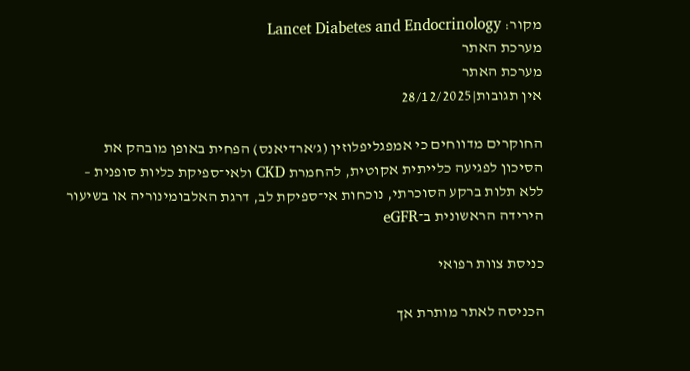מקור: Lancet Diabetes and Endocrinology
מערכת האתר
מערכת האתר
אין תגובות|28/12/2025

החוקרים מדווחים כי אמפגליפלוזין (ג’ארדיאנס) הפחית באופן מובהק את הסיכון לפגיעה כלייתית אקוטית, להחמרת CKD ולאי־ספיקת כליות סופנית – ללא תלות ברקע הסוכרתי, נוכחות אי־ספיקת לב, דרגת האלבומינוריה או בשיעור הירידה הראשונית ב־eGFR

כניסת צוות רפואי

הכניסה לאתר מותרת אך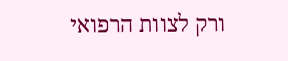ורק לצוות הרפואי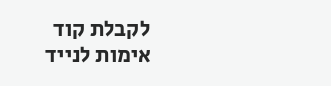לקבלת קוד אימות לנייד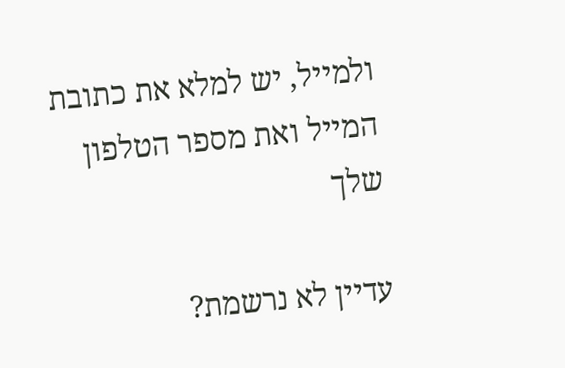ולמייל, יש למלא את כתובת המייל ואת מספר הטלפון שלך

עדיין לא נרשמת?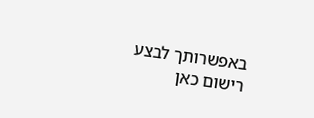באפשרותך לבצע רישום כאן